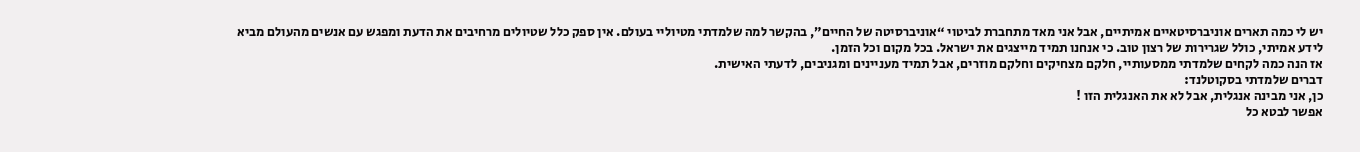יש לי כמה תארים אוניברסיטאיים אמיתיים, אבל אני מאד מתחברת לביטוי “אוניברסיטה של החיים”, בהקשר למה שלמדתי מטיוליי בעולם. אין ספק כלל שטיולים מרחיבים את הדעת ומפגש עם אנשים מהעולם מביא לידע אמיתי, כולל שגרירות של רצון טוב. כי אנחנו תמיד מייצגים את ישראל. בכל מקום וכל הזמן.
אז הנה כמה לקחים שלמדתי ממסעותיי, חלקם מצחיקים וחלקם מוזרים, אבל תמיד מעניינים ומגניבים, לדעתי האישית.
דברים שלמדתי בסקוטלנד:
כן, אני מבינה אנגלית, אבל לא את האנגלית הזו !
אפשר לבטא כל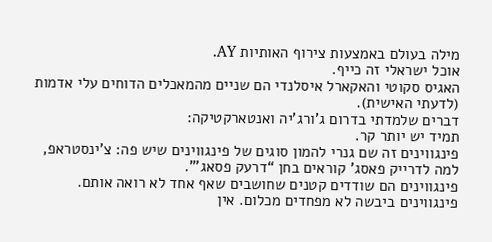מילה בעולם באמצעות צירוף האותיות AY.
אוכל ישראלי זה כייף.
האגיס סקוטי והאקארל איסלנדי הם שניים מהמאכלים הדוחים עלי אדמות (לדעתי האישית).
דברים שלמדתי בדרום ג'ורג'יה ואנטארקטיקה:
תמיד יש יותר קר.
פינגווינים זה שם גנרי להמון סוגים של פינגווינים שיש פה: צ'ינסטראפ,
למה לדרייק פאסג' קוראים בחן “דרעק פסאג'”.
פינגווינים הם שודדים קטנים שחושבים שאף אחד לא רואה אותם.
פינגווינים ביבשה לא מפחדים מכלום. אין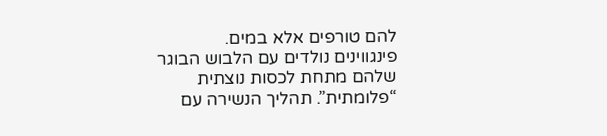להם טורפים אלא במים.
פינגווינים נולדים עם הלבוש הבוגר שלהם מתחת לכסות נוצתית “פלומתית”. תהליך הנשירה עם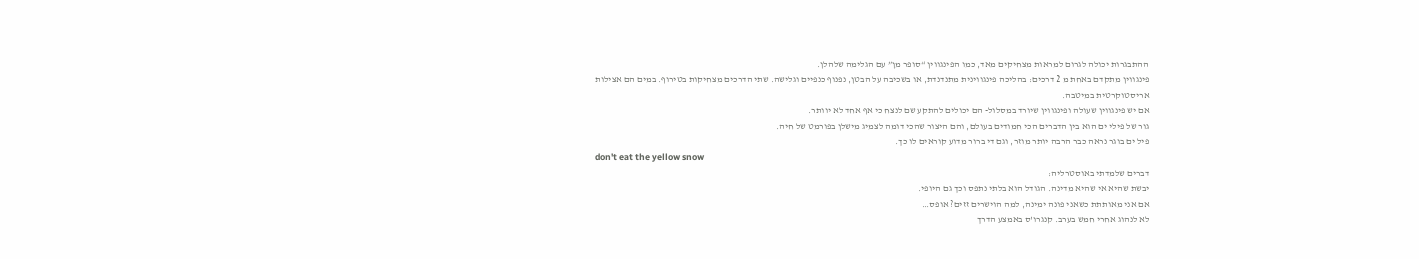ההתבגרות יכולה לגרום למראות מצחיקים מאד, כמו הפינגווין “סופר מן” עם הגלימה שלהלן.
פינגווין מתקדם באחת מ 2 דרכים: בהליכה פינגווינית מתנדנדת, או בשכיבה על הבטן, נפנוף כנפיים וגלישה. שתי הדרכים מצחיקות בטירוף. במים הם אצילות אריסטוקרטית במיטבה.
אם יש פינגווין שעולה ופינגווין שיורד במסלול- הם יכולים להתקע שם לנצח כי אף אחד לא יוותר.
גור של פילי ים הוא בין הדברים הכי חמודים בעולם, והם היצור שהכי דומה לצמיג מישלן בפורמט של חיה.
פיל ים בוגר נראה כבר הרבה יותר מוזר, וגם די ברור מדוע קוראים לו כך.
don't eat the yellow snow
דברים שלמדתי באוסטרליה:
יבשת שהיא אי שהיא מדינה. הגודל הוא בלתי נתפס וכך גם היופי.
אם אני מאותתת כשאני פונה ימינה, למה הוישרים זזים? אופס…
לא לנהוג אחרי חמש בערב. קנגרו'ס באמצע הדרך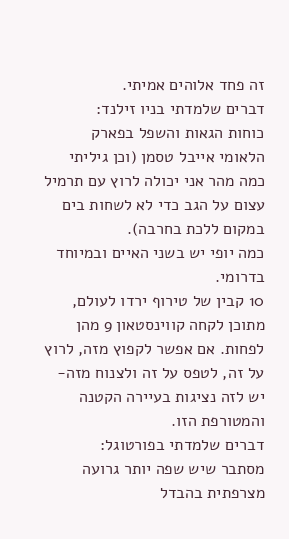זה פחד אלוהים אמיתי.
דברים שלמדתי בניו זילנד:
כוחות הגאות והשפל בפארק הלאומי אייבל טסמן (וכן גיליתי כמה מהר אני יכולה לרוץ עם תרמיל עצום על הגב כדי לא לשחות בים במקום ללכת בחרבה).
כמה יופי יש בשני האיים ובמיוחד בדרומי.
10 קבין של טירוף ירדו לעולם, מתוכן לקחה קווינסטאון 9 מהן לפחות. אם אפשר לקפוץ מזה, לרוץ על זה, לטפס על זה ולצנוח מזה- יש לזה נציגות בעיירה הקטנה והמטורפת הזו.
דברים שלמדתי בפורטוגל:
מסתבר שיש שפה יותר גרועה מצרפתית בהבדל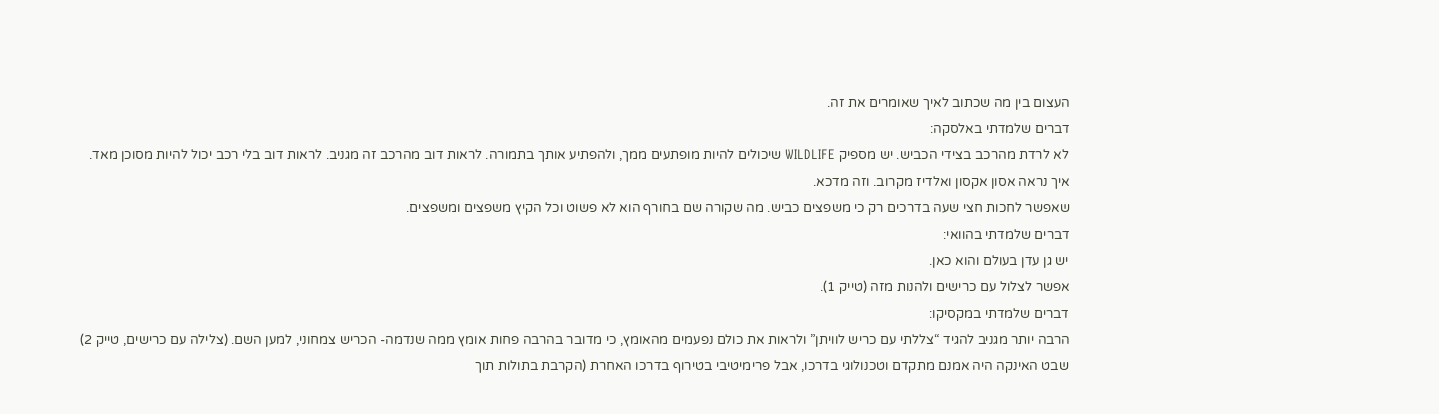העצום בין מה שכתוב לאיך שאומרים את זה.
דברים שלמדתי באלסקה:
לא לרדת מהרכב בצידי הכביש. יש מספיק WILDLIFE שיכולים להיות מופתעים ממך, ולהפתיע אותך בתמורה. לראות דוב מהרכב זה מגניב. לראות דוב בלי רכב יכול להיות מסוכן מאד.
איך נראה אסון אקסון ואלדיז מקרוב. וזה מדכא.
שאפשר לחכות חצי שעה בדרכים רק כי משפצים כביש. מה שקורה שם בחורף הוא לא פשוט וכל הקיץ משפצים ומשפצים.
דברים שלמדתי בהוואי:
יש גן עדן בעולם והוא כאן.
אפשר לצלול עם כרישים ולהנות מזה (טייק 1).
דברים שלמדתי במקסיקו:
הרבה יותר מגניב להגיד “צללתי עם כריש לוויתן” ולראות את כולם נפעמים מהאומץ, כי מדובר בהרבה פחות אומץ ממה שנדמה- הכריש צמחוני, למען השם. (צלילה עם כרישים, טייק 2)
שבט האינקה היה אמנם מתקדם וטכנולוגי בדרכו, אבל פרימיטיבי בטירוף בדרכו האחרת (הקרבת בתולות תוך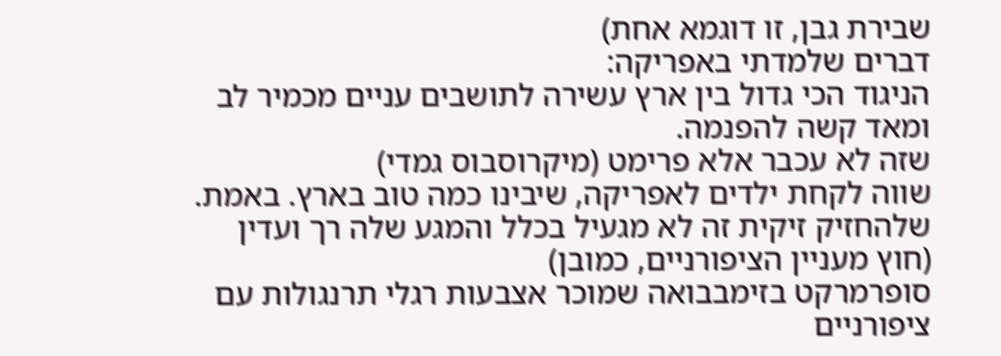שבירת גבן, זו דוגמא אחת)
דברים שלמדתי באפריקה:
הניגוד הכי גדול בין ארץ עשירה לתושבים עניים מכמיר לב ומאד קשה להפנמה.
שזה לא עכבר אלא פרימט (מיקרוסבוס גמדי)
שווה לקחת ילדים לאפריקה, שיבינו כמה טוב בארץ. באמת.
שלהחזיק זיקית זה לא מגעיל בכלל והמגע שלה רך ועדין (חוץ מעניין הציפורניים, כמובן)
סופרמרקט בזימבבואה שמוכר אצבעות רגלי תרנגולות עם ציפורניים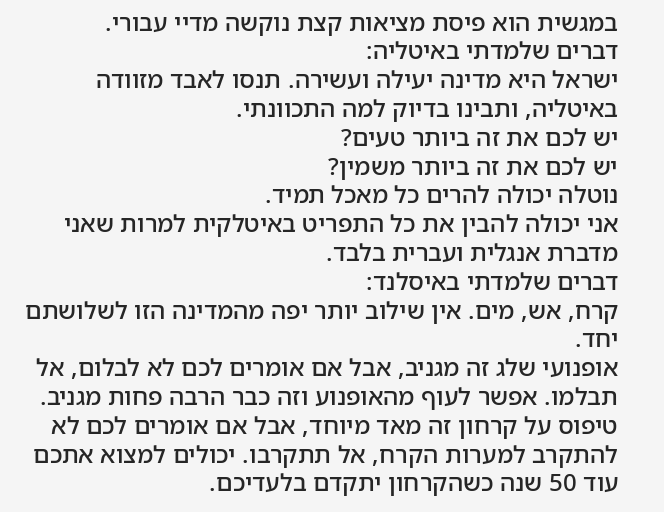במגשית הוא פיסת מציאות קצת נוקשה מדיי עבורי.
דברים שלמדתי באיטליה:
ישראל היא מדינה יעילה ועשירה. תנסו לאבד מזוודה באיטליה, ותבינו בדיוק למה התכוונתי.
יש לכם את זה ביותר טעים?
יש לכם את זה ביותר משמין?
נוטלה יכולה להרים כל מאכל תמיד.
אני יכולה להבין את כל התפריט באיטלקית למרות שאני מדברת אנגלית ועברית בלבד.
דברים שלמדתי באיסלנד:
קרח, אש, מים. אין שילוב יותר יפה מהמדינה הזו לשלושתם יחד.
אופנועי שלג זה מגניב, אבל אם אומרים לכם לא לבלום, אל תבלמו. אפשר לעוף מהאופנוע וזה כבר הרבה פחות מגניב.
טיפוס על קרחון זה מאד מיוחד, אבל אם אומרים לכם לא להתקרב למערות הקרח, אל תתקרבו. יכולים למצוא אתכם עוד 50 שנה כשהקרחון יתקדם בלעדיכם.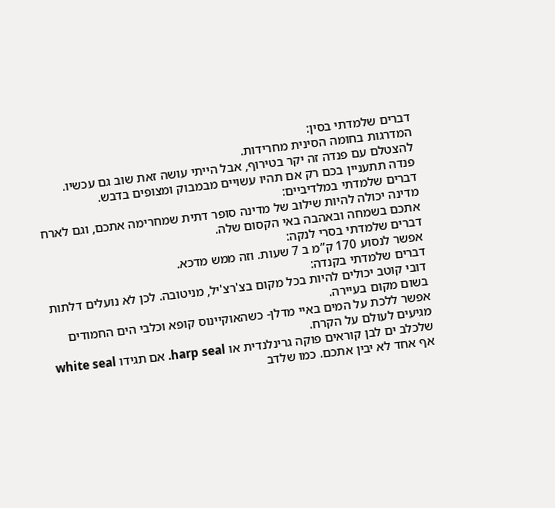דברים שלמדתי בסין:
המדרגות בחומה הסינית מחרידות.
להצטלם עם פנדה זה יקר בטירוף, אבל הייתי עושה זאת שוב גם עכשיו.
פנדה תתעניין בכם רק אם תהיו עשויים מבמבוק ומצופים בדבש.
דברים שלמדתי במלדיביים:
מדינה יכולה להיות שילוב של מדינה סופר דתית שמחרימה אתכם, וגם לארח אתכם בשמחה ובאהבה באי הקסום שלה.
דברים שלמדתי בסרי לנקה:
אפשר לנסוע 170 ק”מ ב 7 שעות. וזה ממש מדכא.
דברים שלמדתי בקנדה:
דובי קוטב יכולים להיות בכל מקום בצ'רצ'יל, מניטובה. לכן לא נועלים דלתות בשום מקום בעיירה.
אפשר ללכת על המים באיי מדלן- כשהאוקיינוס קופא וכלבי הים החמודים מגיעים לעולם על הקרח.
שלכלב ים לבן קוראים פוקה גרינלנדית או harp seal. אם תגידו white seal אף אחד לא יבין אתכם. כמו שלדב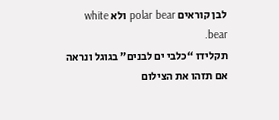לבן קוראים polar bear ולא white bear.
תקלידו “כלבי ים לבנים” בגוגל ונראה אם תזהו את הצילום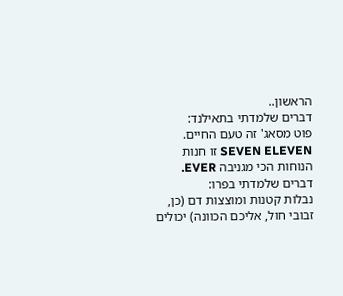הראשון..
דברים שלמדתי בתאילנד:
פוט מסאג' זה טעם החיים.
SEVEN ELEVEN זו חנות הנוחות הכי מגניבה EVER.
דברים שלמדתי בפרו:
נבלות קטנות ומוצצות דם (כן, זבובי חול, אליכם הכוונה) יכולים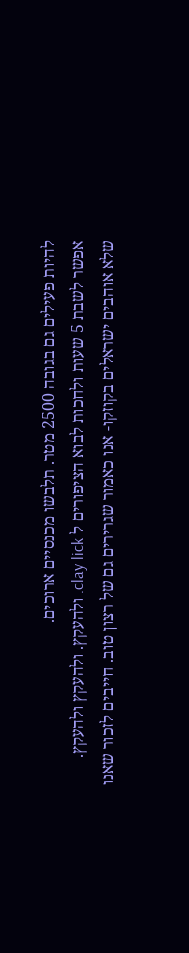להיות פעילים גם בגובה 2500 מטר. תלבשו מכנסיים ארוכים.
אפשר לשבת 5 שעות ולחכות לבוא הציפורים ל clay lick. ולהעקץ. ולהעקץ ולהעקץ.
שלא אוהבים ישראלים בקוזקו- אנו כאמור שגרירים גם של רצון טוב. חייבים לזכור שאנו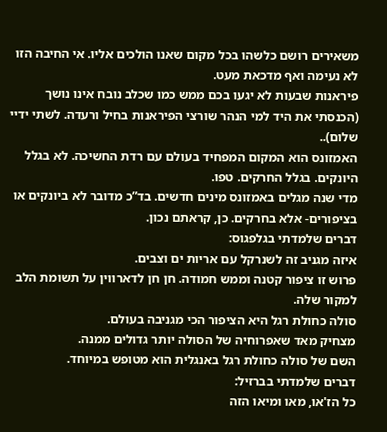משאירים רושם כלשהו בכל מקום שאנו הולכים אליו. אי החיבה הזו לא נעימה ואף מדכאת מעט.
פיראנות שבעות לא יגעו בכם ממש כמו שכלב נובח אינו נושך (הכנסתי את היד למי הנהר שורצי הפיראנות בחיל ורעדה. לשתי ידיי שלום)..
האמזונס הוא המקום המפחיד בעולם עם רדת החשיכה. לא בגלל היונקים. בגלל החרקים. טפו.
מדי שנה מגלים באמזונס מינים חדשים. בד”כ מדובר לא ביונקים או בציפורים- אלא בחרקים. כן, קראתם נכון.
דברים שלמדתי בגלפגוס:
איזה מגניב זה לשנרקל עם אריות ים וצבים.
פרוש זו ציפור קטנה וממש חמודה. חן חן לדארווין על תשומת הלב למקור שלה.
סולה כחולת רגל היא הציפור הכי מגניבה בעולם.
מצחיק מאד שאפרוחיה של הסולה יותר גדולים ממנה.
השם של סולה כחולת רגל באנגלית הוא מטופש במיוחד.
דברים שלמדתי בברזיל:
כל הז'או, מאו ומיאו הזה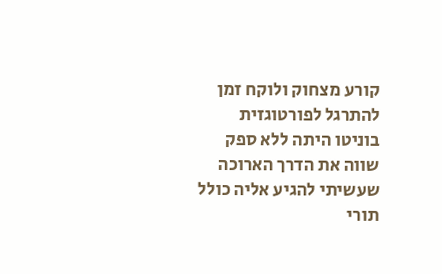קורע מצחוק ולוקח זמן להתרגל לפורטוגזית
בוניטו היתה ללא ספק שווה את הדרך הארוכה שעשיתי להגיע אליה כולל תורי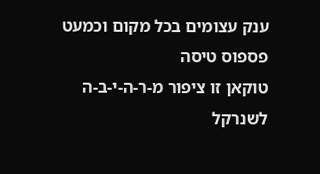ענק עצומים בכל מקום וכמעט פספוס טיסה
טוקאן זו ציפור מ-ר-ה-י-ב-ה
לשנרקל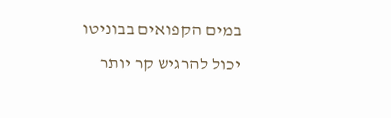במים הקפואים בבוניטו יכול להרגיש קר יותר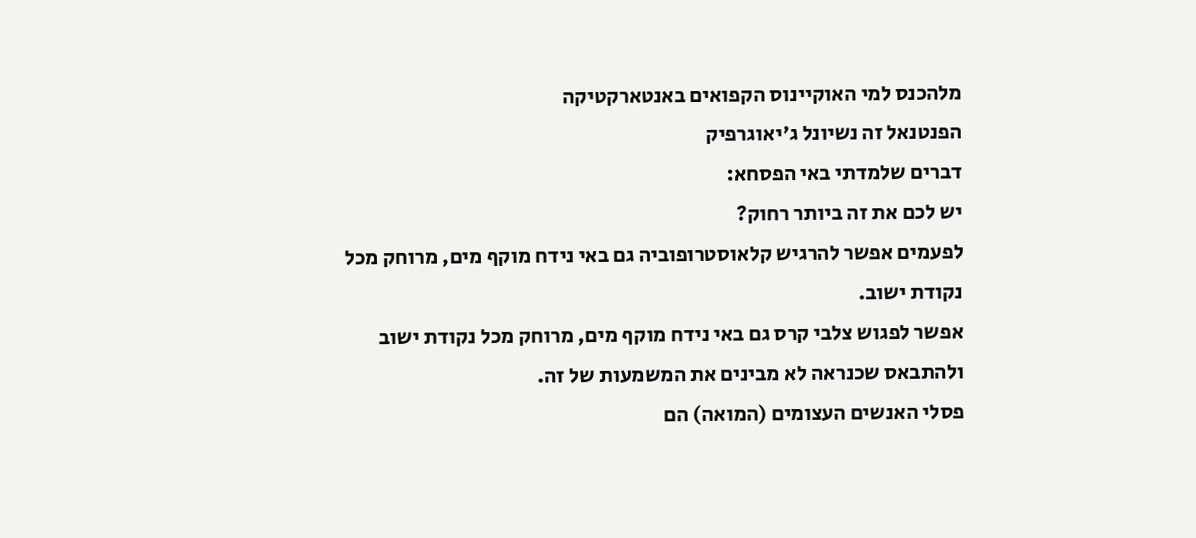מלהכנס למי האוקיינוס הקפואים באנטארקטיקה
הפנטנאל זה נשיונל ג'יאוגרפיק
דברים שלמדתי באי הפסחא:
יש לכם את זה ביותר רחוק?
לפעמים אפשר להרגיש קלאוסטרופוביה גם באי נידח מוקף מים, מרוחק מכל נקודת ישוב.
אפשר לפגוש צלבי קרס גם באי נידח מוקף מים, מרוחק מכל נקודת ישוב ולהתבאס שכנראה לא מבינים את המשמעות של זה.
פסלי האנשים העצומים (המואה) הם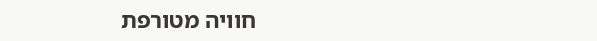חוויה מטורפת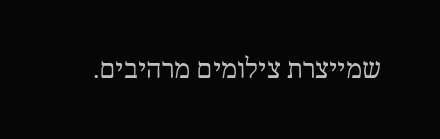שמייצרת צילומים מרהיבים.